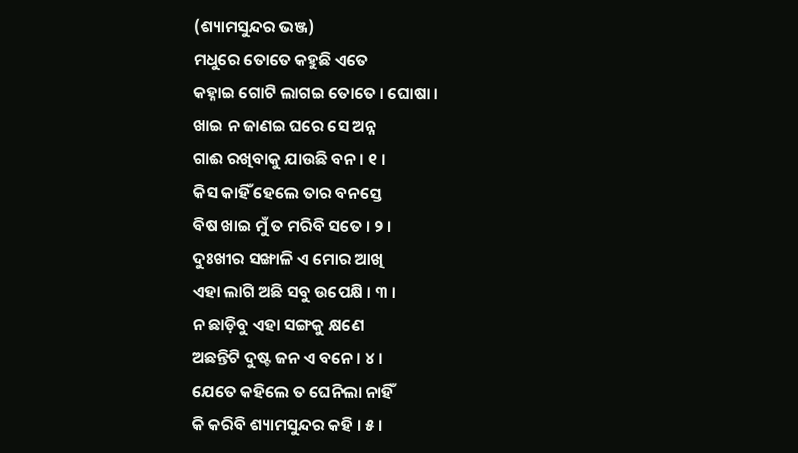(ଶ୍ୟାମସୁନ୍ଦର ଭଞ୍ଜ)
ମଧୁରେ ତୋତେ କହୁଛି ଏତେ
କହ୍ନାଇ ଗୋଟି ଲାଗଇ ତୋତେ । ଘୋଷା ।
ଖାଇ ନ ଜାଣଇ ଘରେ ସେ ଅନ୍ନ
ଗାଈ ରଖିବାକୁ ଯାଉଛି ବନ । ୧ ।
କିସ କାହିଁ ହେଲେ ତାର ବନସ୍ତେ
ବିଷ ଖାଇ ମୁଁ ତ ମରିବି ସତେ । ୨ ।
ଦୁଃଖୀର ସଙ୍ଖାଳି ଏ ମୋର ଆଖି
ଏହା ଲାଗି ଅଛି ସବୁ ଉପେକ୍ଷି । ୩ ।
ନ ଛାଡ଼ିବୁ ଏହା ସଙ୍ଗକୁ କ୍ଷଣେ
ଅଛନ୍ତିଟି ଦୁଷ୍ଟ ଜନ ଏ ବନେ । ୪ ।
ଯେତେ କହିଲେ ତ ଘେନିଲା ନାହିଁ
କି କରିବି ଶ୍ୟାମସୁନ୍ଦର କହି । ୫ ।